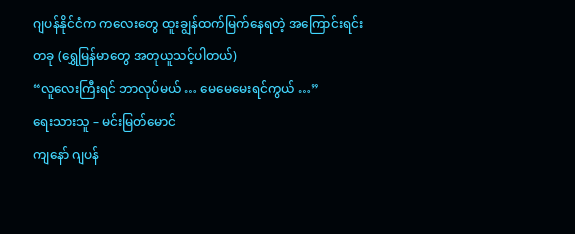ဂျပန်နိုင်ငံက ကလေးတွေ ထူးချွန်ထက်မြက်နေရတဲ့ အကြောင်းရင်းတခု (ရွှေမြန်မာတွေ အတုယူသင့်ပါတယ်)
“လူလေးကြီးရင် ဘာလုပ်မယ် … မေမေမေးရင်ကွယ် …”
ရေးသားသူ – မင်းမြတ်မောင်
ကျနော် ဂျပန်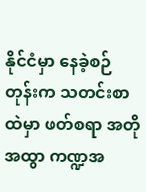နိုင်ငံမှာ နေခဲ့စဉ်တုန်းက သတင်းစာထဲမှာ ဖတ်စရာ အတိုအထွာ ကဏ္ဍအ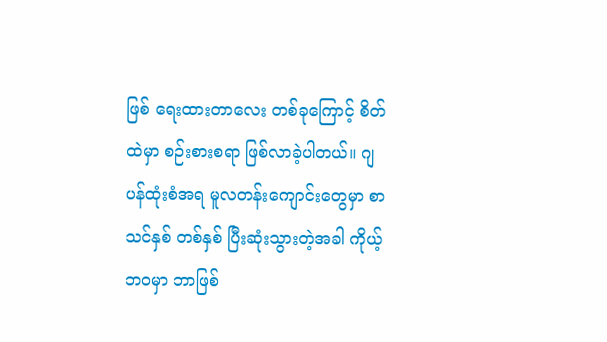ဖြစ် ရေးထားတာလေး တစ်ခုကြောင့် စိတ်ထဲမှာ စဉ်းစားစရာ ဖြစ်လာခဲ့ပါတယ်။ ဂျပန်ထုံးစံအရ မူလတန်းကျောင်းတွေမှာ စာသင်နှစ် တစ်နှစ် ပြီးဆုံးသွားတဲ့အခါ ကိုယ့်ဘဝမှာ ဘာဖြစ်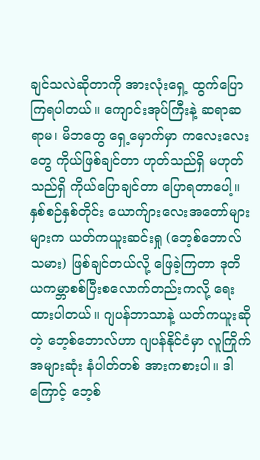ချင်သလဲဆိုတာကို အားလုံးရှေ့ ထွက်ပြောကြရပါတယ်။ ကျောင်းအုပ်ကြီးနဲ့ ဆရာဆရာမ၊ မိဘတွေ ရှေ့မှောက်မှာ ကလေးလေးတွေ ကိုယ်ဖြစ်ချင်တာ ဟုတ်သည်ရှိ မဟုတ်သည်ရှိ ကိုယ်ပြောချင်တာ ပြောရတာပေါ့။
နှစ်စဉ်နှစ်တိုင်း ယောက်ျားလေးအတော်များများက ယတ်ကယူးဆင်းရှု (ဘေ့စ်ဘောလ်သမား) ဖြစ်ချင်တယ်လို့ ဖြေခဲ့ကြတာ ဒုတိယကမ္ဘာစစ်ပြီးစလောက်တည်းကလို့ ရေးထားပါတယ်။ ဂျပန်ဘာသာနဲ့ ယတ်ကယူးဆိုတဲ့ ဘေ့စ်ဘောလ်ဟာ ဂျပန်နိုင်ငံမှာ လူကြိုက်အများဆုံး နံပါတ်တစ် အားကစားပါ။ ဒါကြောင့် ဘေ့စ်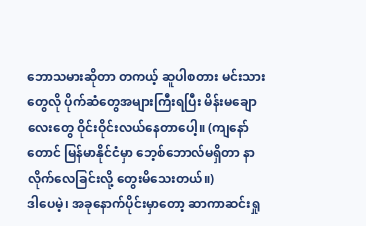ဘောသမားဆိုတာ တကယ့် ဆူပါစတား မင်းသားတွေလို ပိုက်ဆံတွေအများကြီးရပြီး မိန်းမချောလေးတွေ ဝိုင်းဝိုင်းလယ်နေတာပေါ့။ (ကျနော်တောင် မြန်မာနိုင်ငံမှာ ဘေ့စ်ဘောလ်မရှိတာ နာလိုက်လေခြင်းလို့ တွေးမိသေးတယ်။)
ဒါပေမဲ့၊ အခုနောက်ပိုင်းမှာတော့ ဆာကာဆင်းရှု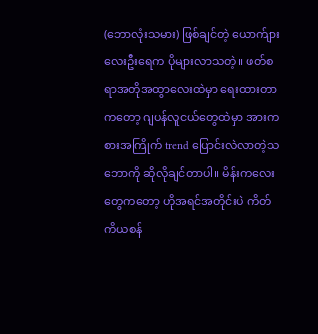(ဘောလုံးသမား) ဖြစ်ချင်တဲ့ ယောက်ျားလေးဦးရေက ပိုများလာသတဲ့။ ဖတ်စရာအတိုအထွာလေးထဲမှာ ရေးထားတာကတော့ ဂျပန်လူငယ်တွေထဲမှာ အားကစားအကြိုက် trend ပြောင်းလဲလာတဲ့သဘောကို ဆိုလိုချင်တာပါ။ မိန်းကလေးတွေကတော့ ဟိုအရင်အတိုင်းပဲ ကိတ်ကိယစန်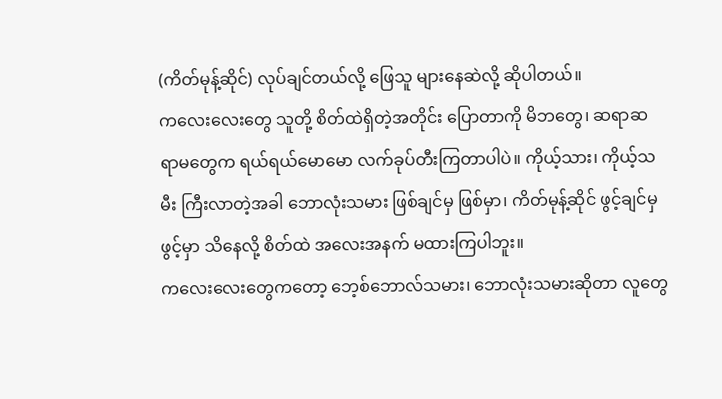(ကိတ်မုန့်ဆိုင်) လုပ်ချင်တယ်လို့ ဖြေသူ များနေဆဲလို့ ဆိုပါတယ်။
ကလေးလေးတွေ သူတို့ စိတ်ထဲရှိတဲ့အတိုင်း ပြောတာကို မိဘတွေ၊ ဆရာဆရာမတွေက ရယ်ရယ်မောမော လက်ခုပ်တီးကြတာပါပဲ။ ကိုယ့်သား၊ ကိုယ့်သမီး ကြီးလာတဲ့အခါ ဘောလုံးသမား ဖြစ်ချင်မှ ဖြစ်မှာ၊ ကိတ်မုန့်ဆိုင် ဖွင့်ချင်မှ ဖွင့်မှာ သိနေလို့ စိတ်ထဲ အလေးအနက် မထားကြပါဘူး။
ကလေးလေးတွေကတော့ ဘေ့စ်ဘောလ်သမား၊ ဘောလုံးသမားဆိုတာ လူတွေ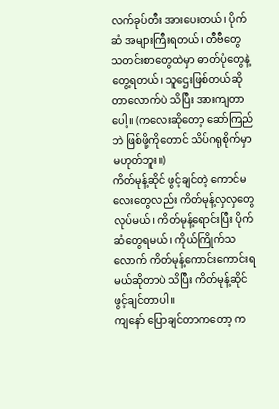လက်ခုပ်တီး အားပေးတယ်၊ ပိုက်ဆံ အများကြီးရတယ်၊ တီဗီတွေ သတင်းစာတွေထဲမှာ ဓာတ်ပုံတွေနဲ့ တွေ့ရတယ်၊ သူဌေးဖြစ်တယ်ဆိုတာလောက်ပဲ သိပြီး အားကျတာပေါ့။ (ကလေးဆိုတော့ ဆော်ကြည်ဘဲ ဖြစ်ဖို့ကိုတောင် သိပ်ဂရုစိုက်မှာ မဟုတ်ဘူး။)
ကိတ်မုန့်ဆိုင် ဖွင့်ချင်တဲ့ ကောင်မလေးတွေလည်း ကိတ်မုန့်လှလှတွေ လုပ်မယ်၊ ကိတ်မုန့်ရောင်းပြီး ပိုက်ဆံတွေရမယ်၊ ကိုယ်ကြိုက်သလောက် ကိတ်မုန့်ကောင်းကောင်းရမယ်ဆိုတာပဲ သိပြီး ကိတ်မုန့်ဆိုင်ဖွင့်ချင်တာပါ။
ကျနော် ပြောချင်တာကတော့ က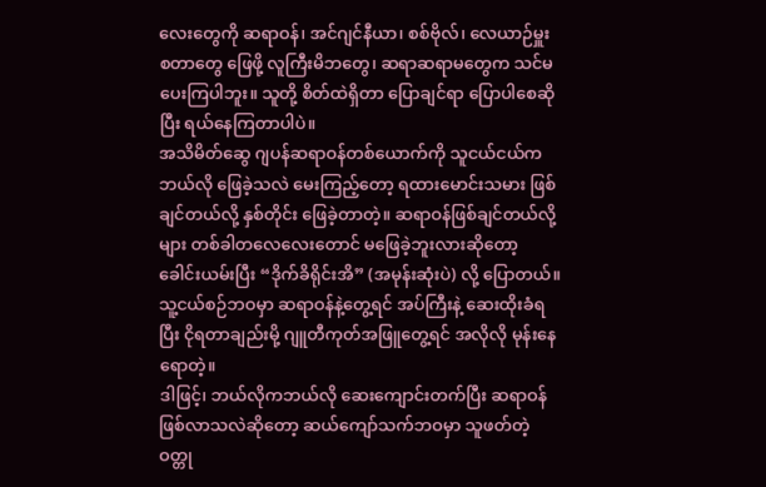လေးတွေကို ဆရာဝန်၊ အင်ဂျင်နီယာ၊ စစ်ဗိုလ်၊ လေယာဉ်မှူး စတာတွေ ဖြေဖို့ လူကြီးမိဘတွေ၊ ဆရာဆရာမတွေက သင်မပေးကြပါဘူး။ သူတို့ စိတ်ထဲရှိတာ ပြောချင်ရာ ပြောပါစေဆိုပြီး ရယ်နေကြတာပါပဲ။
အသိမိတ်ဆွေ ဂျပန်ဆရာဝန်တစ်ယောက်ကို သူငယ်ငယ်က ဘယ်လို ဖြေခဲ့သလဲ မေးကြည့်တော့ ရထားမောင်းသမား ဖြစ်ချင်တယ်လို့ နှစ်တိုင်း ဖြေခဲ့တာတဲ့။ ဆရာဝန်ဖြစ်ချင်တယ်လို့များ တစ်ခါတလေလေးတောင် မဖြေခဲ့ဘူးလားဆိုတော့ ခေါင်းယမ်းပြီး “ဒိုက်ခိရိုင်းအိ” (အမုန်းဆုံးပဲ) လို့ ပြောတယ်။ သူ့ငယ်စဉ်ဘဝမှာ ဆရာဝန်နဲ့တွေ့ရင် အပ်ကြီးနဲ့ ဆေးထိုးခံရပြီး ငိုရတာချည်းမို့ ဂျူတီကုတ်အဖြူတွေ့ရင် အလိုလို မုန်းနေရောတဲ့။
ဒါဖြင့်၊ ဘယ်လိုကဘယ်လို ဆေးကျောင်းတက်ပြီး ဆရာဝန်ဖြစ်လာသလဲဆိုတော့ ဆယ်ကျော်သက်ဘဝမှာ သူဖတ်တဲ့ ဝတ္တု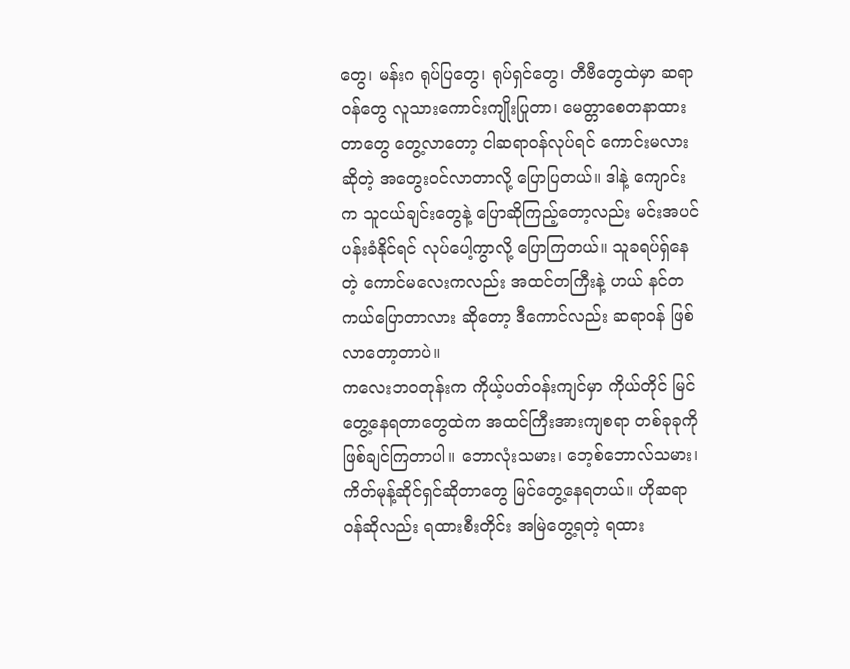တွေ၊ မန်းဂ ရုပ်ပြတွေ၊ ရုပ်ရှင်တွေ၊ တီဗီတွေထဲမှာ ဆရာဝန်တွေ လူသားကောင်းကျိုးပြုတာ၊ မေတ္တာစေတနာထားတာတွေ တွေ့လာတော့ ငါဆရာဝန်လုပ်ရင် ကောင်းမလားဆိုတဲ့ အတွေးဝင်လာတာလို့ ပြောပြတယ်။ ဒါနဲ့ ကျောင်းက သူငယ်ချင်းတွေနဲ့ ပြောဆိုကြည့်တော့လည်း မင်းအပင်ပန်းခံနိုင်ရင် လုပ်ပေါ့ကွာလို့ ပြောကြတယ်။ သူခရပ်ရှ်နေတဲ့ ကောင်မလေးကလည်း အထင်တကြီးနဲ့ ဟယ် နင်တကယ်ပြောတာလား ဆိုတော့ ဒီကောင်လည်း ဆရာဝန် ဖြစ်လာတော့တာပဲ။
ကလေးဘဝတုန်းက ကိုယ့်ပတ်ဝန်းကျင်မှာ ကိုယ်တိုင် မြင်တွေ့နေရတာတွေထဲက အထင်ကြီးအားကျစရာ တစ်ခုခုကို ဖြစ်ချင်ကြတာပါ။ ဘောလုံးသမား၊ ဘေ့စ်ဘောလ်သမား၊ ကိတ်မုန့်ဆိုင်ရှင်ဆိုတာတွေ မြင်တွေ့နေရတယ်။ ဟိုဆရာဝန်ဆိုလည်း ရထားစီးတိုင်း အမြဲတွေ့ရတဲ့ ရထား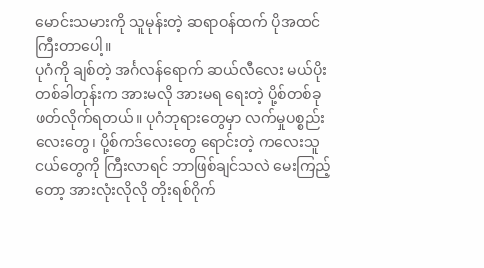မောင်းသမားကို သူမုန်းတဲ့ ဆရာဝန်ထက် ပိုအထင်ကြီးတာပေါ့။
ပုဂံကို ချစ်တဲ့ အင်္ဂလန်ရောက် ဆယ်လီလေး မယ်ပိုးတစ်ခါတုန်းက အားမလို အားမရ ရေးတဲ့ ပို့စ်တစ်ခု ဖတ်လိုက်ရတယ်။ ပုဂံဘုရားတွေမှာ လက်မှုပစ္စည်းလေးတွေ၊ ပို့စ်ကဒ်လေးတွေ ရောင်းတဲ့ ကလေးသူငယ်တွေကို ကြီးလာရင် ဘာဖြစ်ချင်သလဲ မေးကြည့်တော့ အားလုံးလိုလို တိုးရစ်ဂိုက်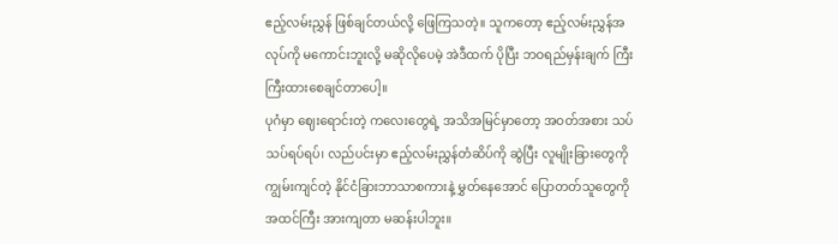ဧည့်လမ်းညွှန် ဖြစ်ချင်တယ်လို့ ဖြေကြသတဲ့။ သူကတော့ ဧည့်လမ်းညွှန်အလုပ်ကို မကောင်းဘူးလို့ မဆိုလိုပေမဲ့ အဲဒီထက် ပိုပြီး ဘဝရည်မှန်းချက် ကြီးကြီးထားစေချင်တာပေါ့။
ပုဂံမှာ ဈေးရောင်းတဲ့ ကလေးတွေရဲ့ အသိအမြင်မှာတော့ အဝတ်အစား သပ်သပ်ရပ်ရပ်၊ လည်ပင်းမှာ ဧည့်လမ်းညွှန်တံဆိပ်ကို ဆွဲပြီး လူမျိုးခြားတွေကို ကျွမ်းကျင်တဲ့ နိုင်ငံခြားဘာသာစကားနဲ့ မွှတ်နေအောင် ပြောတတ်သူတွေကို အထင်ကြီး အားကျတာ မဆန်းပါဘူး။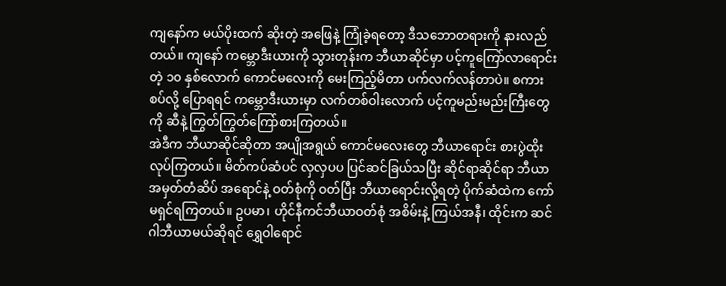ကျနော်က မယ်ပိုးထက် ဆိုးတဲ့ အဖြေနဲ့ ကြုံခဲ့ရတော့ ဒီသဘောတရားကို နားလည်တယ်။ ကျနော် ကမ္ဘောဒီးယားကို သွားတုန်းက ဘီယာဆိုင်မှာ ပင့်ကူကြော်လာရောင်းတဲ့ ၁၀ နှစ်လောက် ကောင်မလေးကို မေးကြည့်မိတာ ပက်လက်လန်တာပဲ။ စကားစပ်လို့ ပြောရရင် ကမ္ဘောဒီးယားမှာ လက်တစ်ဝါးလောက် ပင့်ကူမည်းမည်းကြီးတွေကို ဆီနဲ့ ကြွတ်ကြွတ်ကြော်စားကြတယ်။
အဲဒီက ဘီယာဆိုင်ဆိုတာ အပျိုအရွယ် ကောင်မလေးတွေ ဘီယာရောင်း စားပွဲထိုးလုပ်ကြတယ်။ မိတ်ကပ်ဆံပင် လှလှပပ ပြင်ဆင်ခြယ်သပြီး ဆိုင်ရာဆိုင်ရာ ဘီယာအမှတ်တံဆိပ် အရောင်နဲ့ ဝတ်စုံကို ဝတ်ပြီး ဘီယာရောင်းလို့ရတဲ့ ပိုက်ဆံထဲက ကော်မရှင်ရကြတယ်။ ဥပမာ၊ ဟိုင်နီကင်ဘီယာဝတ်စုံ အစိမ်းနဲ့ ကြယ်အနီ၊ ထိုင်းက ဆင်ဂါဘီယာမယ်ဆိုရင် ရွှေဝါရောင်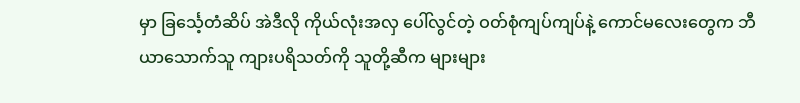မှာ ခြင်္သေ့တံဆိပ် အဲဒီလို ကိုယ်လုံးအလှ ပေါ်လွင်တဲ့ ဝတ်စုံကျပ်ကျပ်နဲ့ ကောင်မလေးတွေက ဘီယာသောက်သူ ကျားပရိသတ်ကို သူတို့ဆီက များများ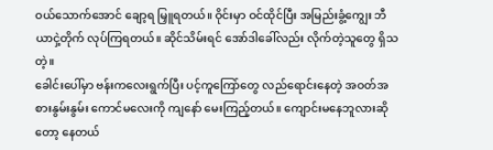ဝယ်သောက်အောင် ချော့ရ မြှူရတယ်။ ဝိုင်းမှာ ဝင်ထိုင်ပြီး အမြည်းခွံ့ကျွေး ဘီယာငှဲ့တိုက် လုပ်ကြရတယ်။ ဆိုင်သိမ်းရင် အော်ဒါခေါ်လည်း လိုက်တဲ့သူတွေ ရှိသတဲ့။
ခေါင်းပေါ်မှာ ဗန်းကလေးရွက်ပြီး ပင့်ကူကြော်တွေ လည်ရောင်းနေတဲ့ အဝတ်အစားနွမ်းနွမ်း ကောင်မလေးကို ကျနော် မေးကြည့်တယ်။ ကျောင်းမနေဘူလားဆိုတော့ နေတယ်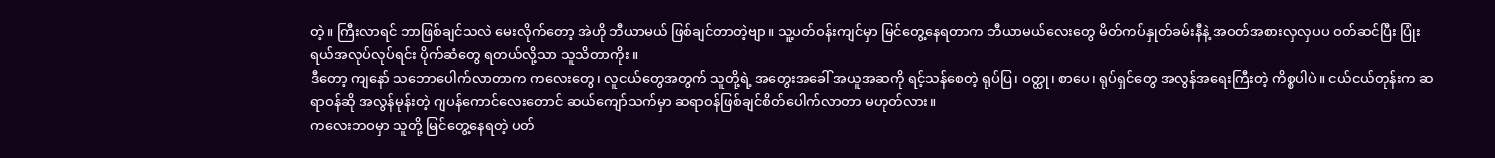တဲ့။ ကြီးလာရင် ဘာဖြစ်ချင်သလဲ မေးလိုက်တော့ အဲဟို ဘီယာမယ် ဖြစ်ချင်တာတဲ့ဗျာ။ သူ့ပတ်ဝန်းကျင်မှာ မြင်တွေ့နေရတာက ဘီယာမယ်လေးတွေ မိတ်ကပ်နှုတ်ခမ်းနီနဲ့ အဝတ်အစားလှလှပပ ဝတ်ဆင်ပြီး ပြုံးရယ်အလုပ်လုပ်ရင်း ပိုက်ဆံတွေ ရတယ်လို့သာ သူသိတာကိုး။
ဒီတော့ ကျနော် သဘောပေါက်လာတာက ကလေးတွေ၊ လူငယ်တွေအတွက် သူတို့ရဲ့ အတွေးအခေါ် အယူအဆကို ရင့်သန်စေတဲ့ ရုပ်ပြ၊ ဝတ္ထု၊ စာပေ၊ ရုပ်ရှင်တွေ အလွန်အရေးကြီးတဲ့ ကိစ္စပါပဲ။ ငယ်ငယ်တုန်းက ဆရာဝန်ဆို အလွန်မုန်းတဲ့ ဂျပန်ကောင်လေးတောင် ဆယ်ကျော်သက်မှာ ဆရာဝန်ဖြစ်ချင်စိတ်ပေါက်လာတာ မဟုတ်လား။
ကလေးဘဝမှာ သူတို့ မြင်တွေ့နေရတဲ့ ပတ်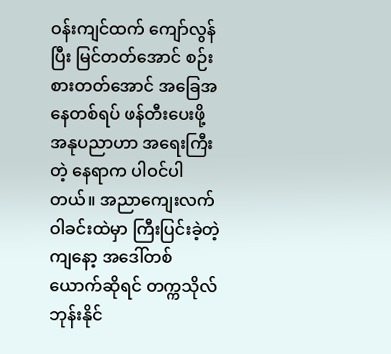ဝန်းကျင်ထက် ကျော်လွန်ပြီး မြင်တတ်အောင် စဉ်းစားတတ်အောင် အခြေအနေတစ်ရပ် ဖန်တီးပေးဖို့ အနုပညာဟာ အရေးကြီးတဲ့ နေရာက ပါဝင်ပါတယ်။ အညာကျေးလက် ဝါခင်းထဲမှာ ကြီးပြင်းခဲ့တဲ့ ကျနော့ အဒေါ်တစ်ယောက်ဆိုရင် တက္ကသိုလ်ဘုန်းနိုင်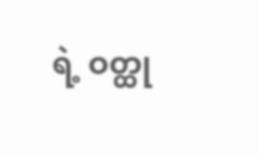ရဲ့ ဝတ္ထု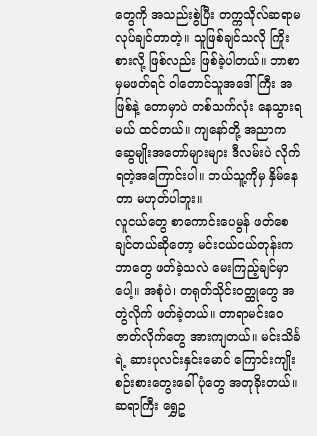တွေကို အသည်းစွဲပြီး တက္ကသိုလ်ဆရာမ လုပ်ချင်တာတဲ့။ သူဖြစ်ချင်သလို ကြိုးစားလို့ ဖြစ်လည်း ဖြစ်ခဲ့ပါတယ်။ ဘာစာမှမဖတ်ရင် ဝါတောင်သူအဒေါ်ကြီး အဖြစ်နဲ့ တောမှာပဲ တစ်သက်လုံး နေသွားရမယ် ထင်တယ်။ ကျနော်တို့ အညာက ဆွေမျိုးအတော်များများ ဒီလမ်းပဲ လိုက်ရတဲ့အကြောင်းပါ။ ဘယ်သူ့ကိုမှ နှိမ်နေတာ မဟုတ်ပါဘူး။
လူငယ်တွေ စာကောင်းပေမွန် ဖတ်စေချင်တယ်ဆိုတော့ မင်းငယ်ငယ်တုန်းက ဘာတွေ ဖတ်ခဲ့သလဲ မေးကြည့်ချင်မှာပေါ့။ အစုံပဲ၊ တရုတ်သိုင်းဝတ္ထုတွေ အတွဲလိုက် ဖတ်ခဲ့တယ်။ တာရာမင်းဝေ ဇာတ်လိုက်တွေ အားကျတယ်။ မင်းသိင်္ခရဲ့ ဆားပုလင်းနှင်းမောင် ကြောင်းကျိုး စဉ်းစားတွေးခေါ်ပုံတွေ အတုခိုးတယ်။ ဆရာကြီး ရွှေဥ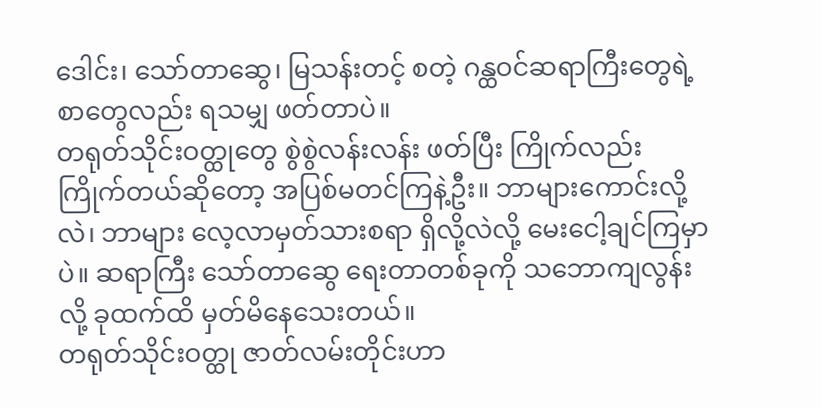ဒေါင်း၊ သော်တာဆွေ၊ မြသန်းတင့် စတဲ့ ဂန္ထဝင်ဆရာကြီးတွေရဲ့ စာတွေလည်း ရသမျှ ဖတ်တာပဲ။
တရုတ်သိုင်းဝတ္ထုတွေ စွဲစွဲလန်းလန်း ဖတ်ပြီး ကြိုက်လည်း ကြိုက်တယ်ဆိုတော့ အပြစ်မတင်ကြနဲ့ဦး။ ဘာများကောင်းလို့လဲ၊ ဘာများ လေ့လာမှတ်သားစရာ ရှိလို့လဲလို့ မေးငေါ့ချင်ကြမှာပဲ။ ဆရာကြီး သော်တာဆွေ ရေးတာတစ်ခုကို သဘောကျလွန်းလို့ ခုထက်ထိ မှတ်မိနေသေးတယ်။
တရုတ်သိုင်းဝတ္ထု ဇာတ်လမ်းတိုင်းဟာ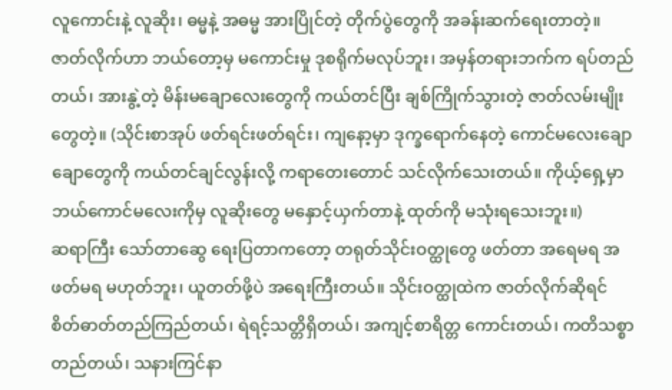လူကောင်းနဲ့ လူဆိုး၊ ဓမ္မနဲ့ အဓမ္မ အားပြိုင်တဲ့ တိုက်ပွဲတွေကို အခန်းဆက်ရေးတာတဲ့။ ဇာတ်လိုက်ဟာ ဘယ်တော့မှ မကောင်းမှု ဒုစရိုက်မလုပ်ဘူး၊ အမှန်တရားဘက်က ရပ်တည်တယ်၊ အားနွဲ့တဲ့ မိန်းမချောလေးတွေကို ကယ်တင်ပြီး ချစ်ကြိုက်သွားတဲ့ ဇာတ်လမ်းမျိုးတွေတဲ့။ (သိုင်းစာအုပ် ဖတ်ရင်းဖတ်ရင်း၊ ကျနော့မှာ ဒုက္ခရောက်နေတဲ့ ကောင်မလေးချောချောတွေကို ကယ်တင်ချင်လွန်းလို့ ကရာတေးတောင် သင်လိုက်သေးတယ်။ ကိုယ့်ရှေ့မှာ ဘယ်ကောင်မလေးကိုမှ လူဆိုးတွေ မနှောင့်ယှက်တာနဲ့ ထုတ်ကို မသုံးရသေးဘူး။)
ဆရာကြီး သော်တာဆွေ ရေးပြတာကတော့ တရုတ်သိုင်းဝတ္ထုတွေ ဖတ်တာ အရေမရ အဖတ်မရ မဟုတ်ဘူး၊ ယူတတ်ဖို့ပဲ အရေးကြီးတယ်။ သိုင်းဝတ္ထုထဲက ဇာတ်လိုက်ဆိုရင် စိတ်ဓာတ်တည်ကြည်တယ်၊ ရဲရင့်သတ္တိရှိတယ်၊ အကျင့်စာရိတ္တ ကောင်းတယ်၊ ကတိသစ္စာတည်တယ်၊ သနားကြင်နာ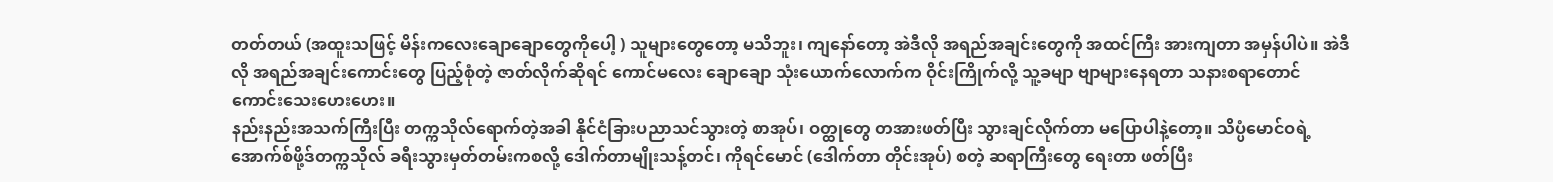တတ်တယ် (အထူးသဖြင့် မိန်းကလေးချောချောတွေကိုပေါ့ ) သူများတွေတော့ မသိဘူး၊ ကျနော်တော့ အဲဒီလို အရည်အချင်းတွေကို အထင်ကြီး အားကျတာ အမှန်ပါပဲ။ အဲဒီလို အရည်အချင်းကောင်းတွေ ပြည့်စုံတဲ့ ဇာတ်လိုက်ဆိုရင် ကောင်မလေး ချောချော သုံးယောက်လောက်က ဝိုင်းကြိုက်လို့ သူ့ခမျာ ဗျာများနေရတာ သနားစရာတောင် ကောင်းသေးဟေးဟေး။
နည်းနည်းအသက်ကြီးပြီး တက္ကသိုလ်ရောက်တဲ့အခါ နိုင်ငံခြားပညာသင်သွားတဲ့ စာအုပ်၊ ဝတ္ထုတွေ တအားဖတ်ပြီး သွားချင်လိုက်တာ မပြောပါနဲ့တော့။ သိပ္ပံမောင်ဝရဲ့ အောက်စ်ဖို့ဒ်တက္ကသိုလ် ခရီးသွားမှတ်တမ်းကစလို့ ဒေါက်တာမျိုးသန့်တင်၊ ကိုရင်မောင် (ဒေါက်တာ တိုင်းအုပ်) စတဲ့ ဆရာကြီးတွေ ရေးတာ ဖတ်ပြီး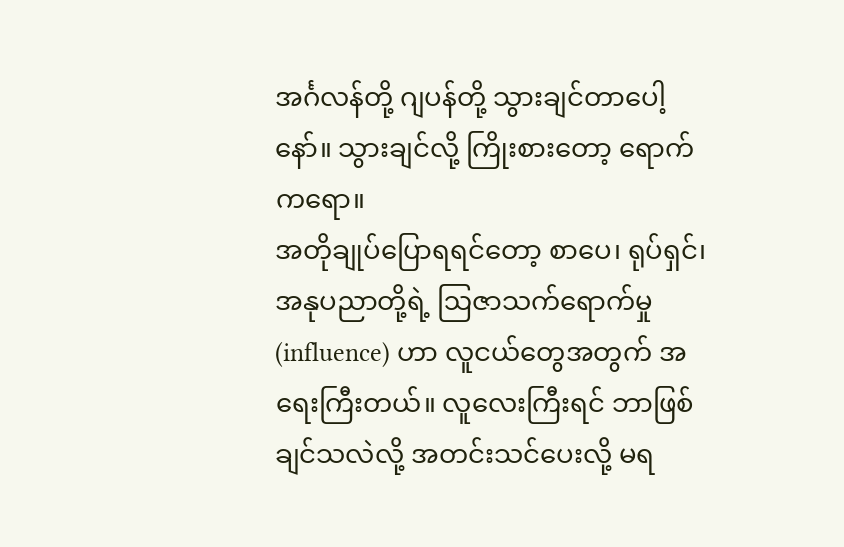အင်္ဂလန်တို့ ဂျပန်တို့ သွားချင်တာပေါ့နော်။ သွားချင်လို့ ကြိုးစားတော့ ရောက်ကရော။
အတိုချုပ်ပြောရရင်တော့ စာပေ၊ ရုပ်ရှင်၊ အနုပညာတို့ရဲ့ ဩဇာသက်ရောက်မှု (influence) ဟာ လူငယ်တွေအတွက် အရေးကြီးတယ်။ လူလေးကြီးရင် ဘာဖြစ်ချင်သလဲလို့ အတင်းသင်ပေးလို့ မရ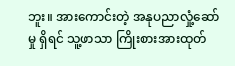ဘူး။ အားကောင်းတဲ့ အနုပညာလှုံ့ဆော်မှု ရှိရင် သူ့ဖာသာ ကြိုးစားအားထုတ်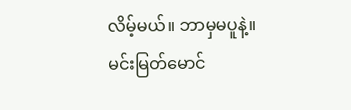လိမ့်မယ်။ ဘာမှမပူနဲ့။
မင်းမြတ်မောင်